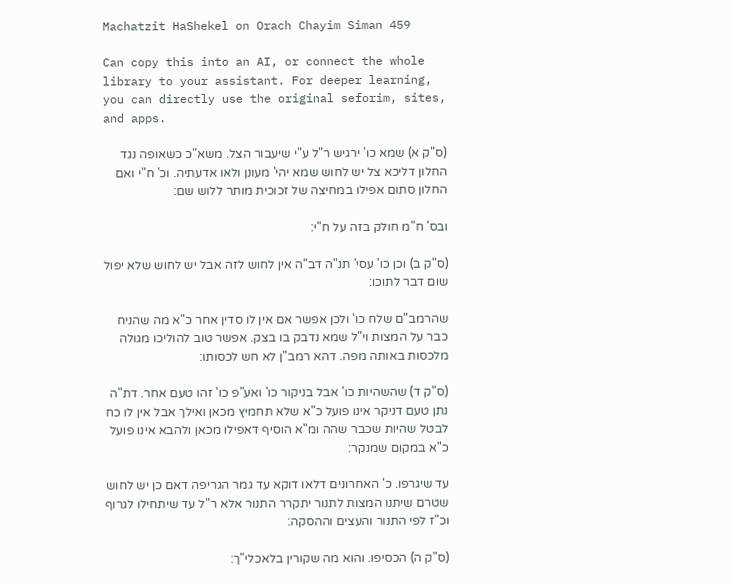Machatzit HaShekel on Orach Chayim Siman 459

Can copy this into an AI, or connect the whole library to your assistant. For deeper learning, you can directly use the original seforim, sites, and apps.

(ס"ק א) שמא כו' ירגיש ר"ל ע"י שיעבור הצל. משא"כ כשאופה נגד החלון דליכא צל יש לחוש שמא יהי' מעונן ולאו אדעתיה. וכ' ח"י ואם החלון סתום אפילו במחיצה של זכוכית מותר ללוש שם:

ובס' ח"מ חולק בזה על ח"י:

(ס"ק ב) וכן כו' עסי' תנ"ה דב"ה אין לחוש לזה אבל יש לחוש שלא יפול שום דבר לתוכו:

שהרמב"ם שלח כו' ולכן אפשר אם אין לו סדין אחר כ"א מה שהניח כבר על המצות וי"ל שמא נדבק בו בצק. אפשר טוב להוליכו מגולה מלכסות באותה מפה. דהא רמב"ן לא חש לכסותו:

(ס"ק ד) שהשהיות כו' אבל בניקור כו' ואע"פ כו' זהו טעם אחר. דת"ה נתן טעם דניקר אינו פועל כ"א שלא תחמיץ מכאן ואילך אבל אין לו כח לבטל שהיות שכבר שהה ומ"א הוסיף דאפילו מכאן ולהבא אינו פועל כ"א במקום שמנקר:

עד שיגרפו. כ' האחרונים דלאו דוקא עד גמר הגריפה דאם כן יש לחוש שטרם שיתנו המצות לתנור יתקרר התנור אלא ר"ל עד שיתחילו לגרוף וכ"ז לפי התנור והעצים וההסקה:

(ס"ק ה) הכסיפו. והוא מה שקורין בלאכלי"ך: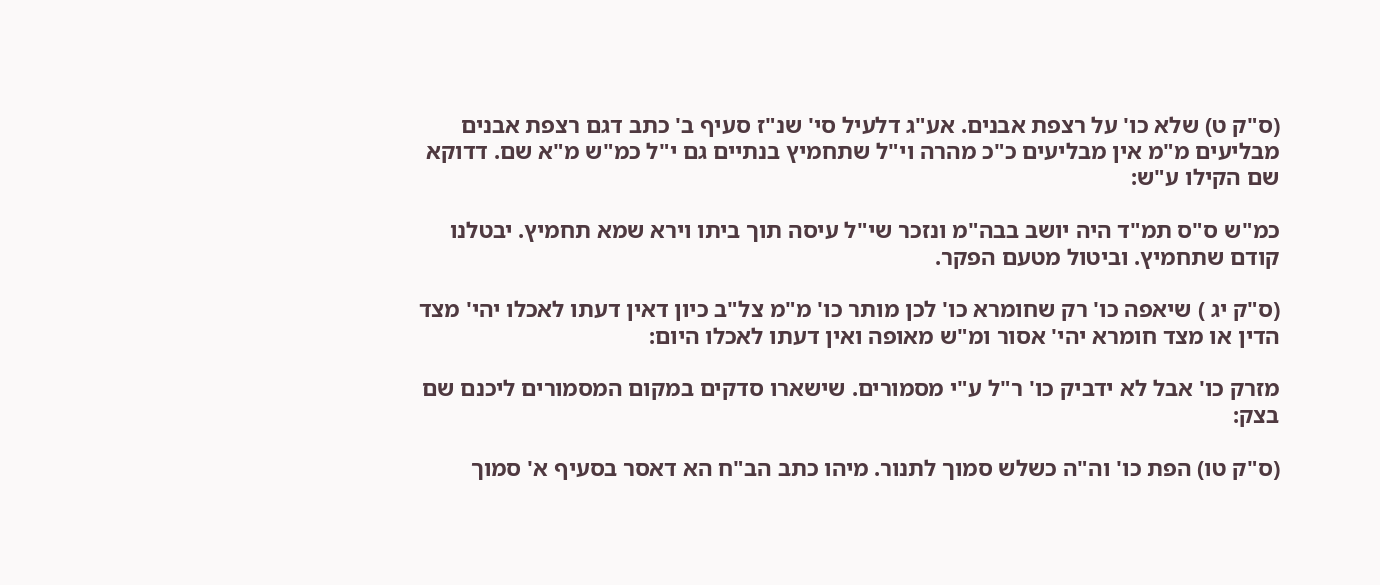(ס"ק ט) שלא כו' על רצפת אבנים. אע"ג דלעיל סי' שנ"ז סעיף ב' כתב דגם רצפת אבנים מבליעים מ"מ אין מבליעים כ"כ מהרה וי"ל שתחמיץ בנתיים גם י"ל כמ"ש מ"א שם. דדוקא שם הקילו ע"ש:

כמ"ש ס"ס תמ"ד היה יושב בבה"מ ונזכר שי"ל עיסה תוך ביתו וירא שמא תחמיץ. יבטלנו קודם שתחמיץ. וביטול מטעם הפקר.

(ס"ק יג ) שיאפה כו' רק שחומרא כו' לכן מותר כו' מ"מ צל"ב כיון דאין דעתו לאכלו יהי' מצד הדין או מצד חומרא יהי' אסור ומ"ש מאופה ואין דעתו לאכלו היום:

מזרק כו' אבל לא ידביק כו' ר"ל ע"י מסמורים. שישארו סדקים במקום המסמורים ליכנם שם בצק:

(ס"ק טו) הפת כו' וה"ה כשלש סמוך לתנור. מיהו כתב הב"ח הא דאסר בסעיף א' סמוך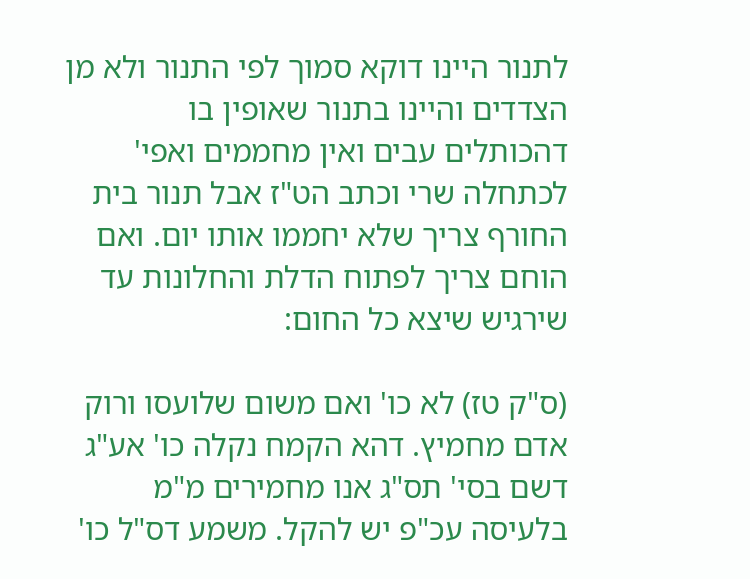לתנור היינו דוקא סמוך לפי התנור ולא מן הצדדים והיינו בתנור שאופין בו דהכותלים עבים ואין מחממים ואפי' לכתחלה שרי וכתב הט"ז אבל תנור בית החורף צריך שלא יחממו אותו יום. ואם הוחם צריך לפתוח הדלת והחלונות עד שירגיש שיצא כל החום:

(ס"ק טז) לא כו' ואם משום שלועסו ורוק אדם מחמיץ. דהא הקמח נקלה כו' אע"ג דשם בסי' תס"ג אנו מחמירים מ"מ בלעיסה עכ"פ יש להקל. משמע דס"ל כו'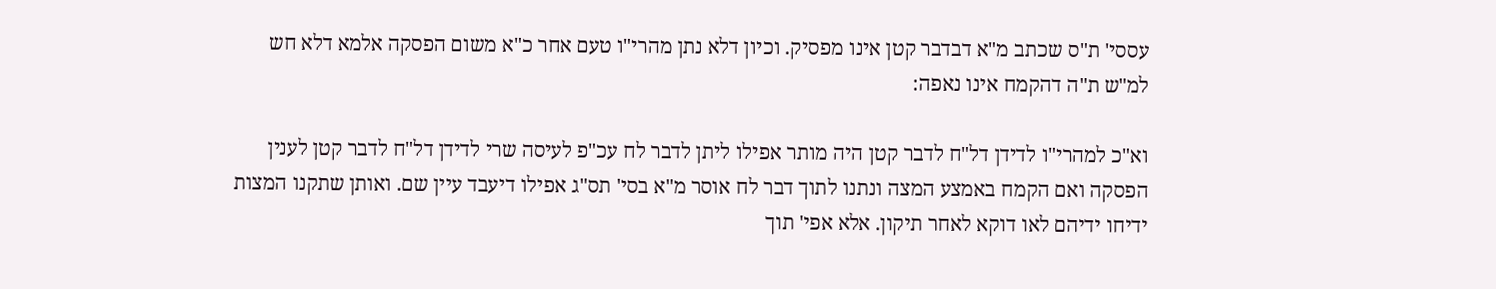עססי' ת"ס שכתב מ"א דבדבר קטן אינו מפסיק. וכיון דלא נתן מהרי"ו טעם אחר כ"א משום הפסקה אלמא דלא חש למ"ש ת"ה דהקמח אינו נאפה:

וא"כ למהרי"ו לדידן דל"ח לדבר קטן היה מותר אפילו ליתן לדבר לח עכ"פ לעיסה שרי לדידן דל"ח לדבר קטן לענין הפסקה ואם הקמח באמצע המצה ונתנו לתוך דבר לח אוסר מ"א בסי' תס"ג אפילו דיעבד עיין שם. ואותן שתקנו המצות ידיחו ידיהם לאו דוקא לאחר תיקון. אלא אפי' תוך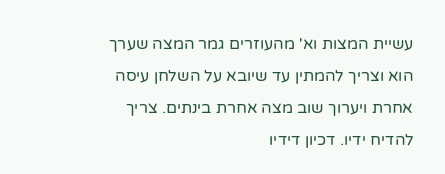עשיית המצות וא' מהעוזרים גמר המצה שערך הוא וצריך להמתין עד שיובא על השלחן עיסה אחרת ויערוך שוב מצה אחרת בינתים. צריך להדיח ידיו. דכיון דידיו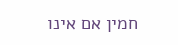חמין אם אינו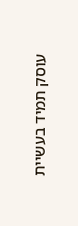עוסק תמיד בעשיית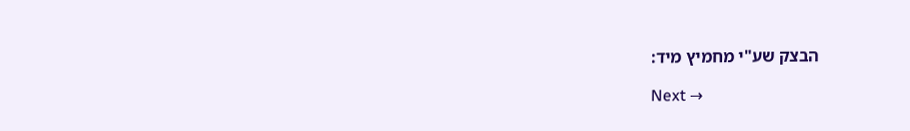הבצק שע"י מחמיץ מיד:

Next →